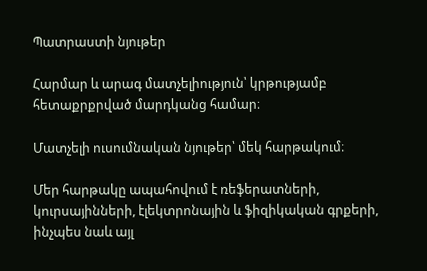Պատրաստի նյութեր

Հարմար և արագ մատչելիություն՝ կրթությամբ հետաքրքրված մարդկանց համար։

Մատչելի ուսումնական նյութեր՝ մեկ հարթակում։

Մեր հարթակը ապահովում է ռեֆերատների, կուրսայինների, էլեկտրոնային և ֆիզիկական գրքերի, ինչպես նաև այլ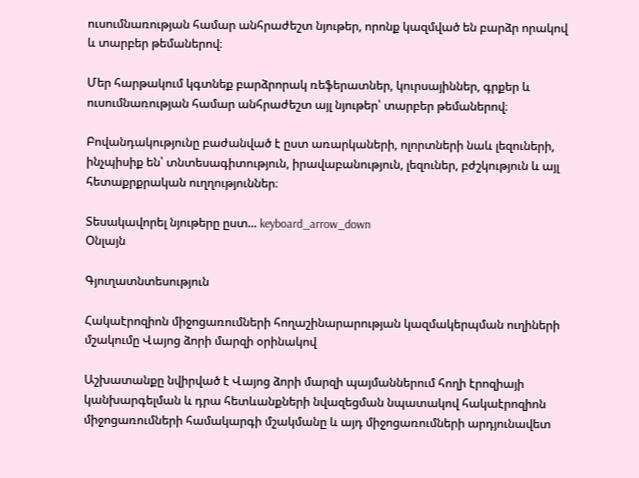ուսումնառության համար անհրաժեշտ նյութեր, որոնք կազմված են բարձր որակով և տարբեր թեմաներով։

Մեր հարթակում կգտնեք բարձրորակ ռեֆերատներ, կուրսայիններ, գրքեր և ուսումնառության համար անհրաժեշտ այլ նյութեր՝ տարբեր թեմաներով։

Բովանդակությունը բաժանված է ըստ առարկաների, ոլորտների նաև լեզուների, ինչպիսիք են՝ տնտեսագիտություն, իրավաբանություն, լեզուներ, բժշկություն և այլ հետաքրքրական ուղղություններ։

Տեսակավորել նյութերը ըստ... keyboard_arrow_down
Օնլայն

Գյուղատնտեսություն

Հակաէրոզիոն միջոցառումների հողաշինարարության կազմակերպման ուղիների մշակումը Վայոց ձորի մարզի օրինակով

Աշխատանքը նվիրված է Վայոց ձորի մարզի պայմաններում հողի էրոզիայի կանխարգելման և դրա հետևանքների նվազեցման նպատակով հակաէրոզիոն միջոցառումների համակարգի մշակմանը և այդ միջոցառումների արդյունավետ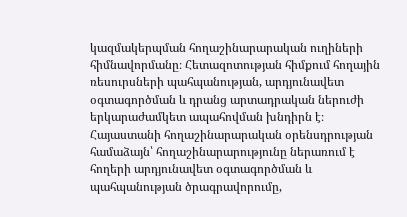կազմակերպման հողաշինարարական ուղիների հիմնավորմանը։ Հետազոտության հիմքում հողային ռեսուրսների պահպանության, արդյունավետ օգտագործման և դրանց արտադրական ներուժի երկարաժամկետ ապահովման խնդիրն է։ Հայաստանի հողաշինարարական օրենսդրության համաձայն՝ հողաշինարարությունը ներառում է հողերի արդյունավետ օգտագործման և պահպանության ծրագրավորումը,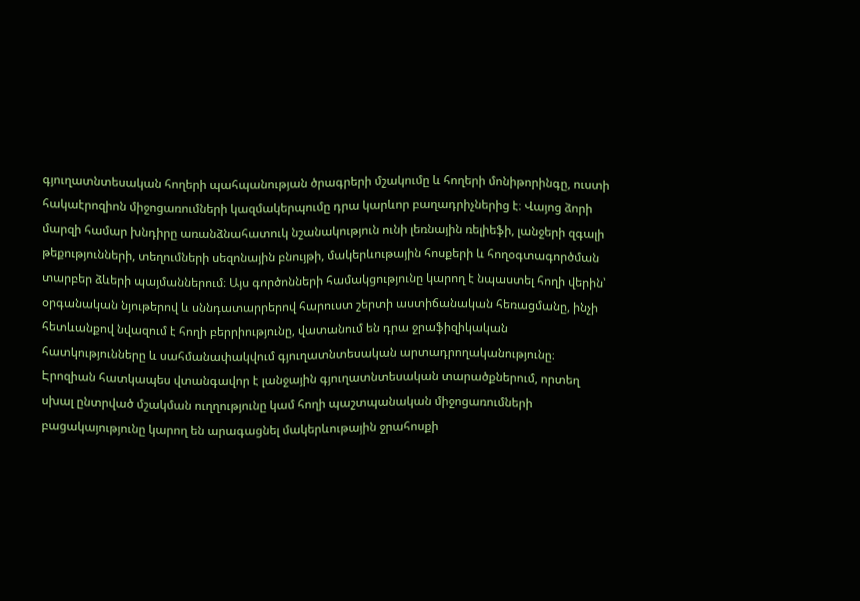գյուղատնտեսական հողերի պահպանության ծրագրերի մշակումը և հողերի մոնիթորինգը, ուստի հակաէրոզիոն միջոցառումների կազմակերպումը դրա կարևոր բաղադրիչներից է։ Վայոց ձորի մարզի համար խնդիրը առանձնահատուկ նշանակություն ունի լեռնային ռելիեֆի, լանջերի զգալի թեքությունների, տեղումների սեզոնային բնույթի, մակերևութային հոսքերի և հողօգտագործման տարբեր ձևերի պայմաններում։ Այս գործոնների համակցությունը կարող է նպաստել հողի վերին՝ օրգանական նյութերով և սննդատարրերով հարուստ շերտի աստիճանական հեռացմանը, ինչի հետևանքով նվազում է հողի բերրիությունը, վատանում են դրա ջրաֆիզիկական հատկությունները և սահմանափակվում գյուղատնտեսական արտադրողականությունը։ Էրոզիան հատկապես վտանգավոր է լանջային գյուղատնտեսական տարածքներում, որտեղ սխալ ընտրված մշակման ուղղությունը կամ հողի պաշտպանական միջոցառումների բացակայությունը կարող են արագացնել մակերևութային ջրահոսքի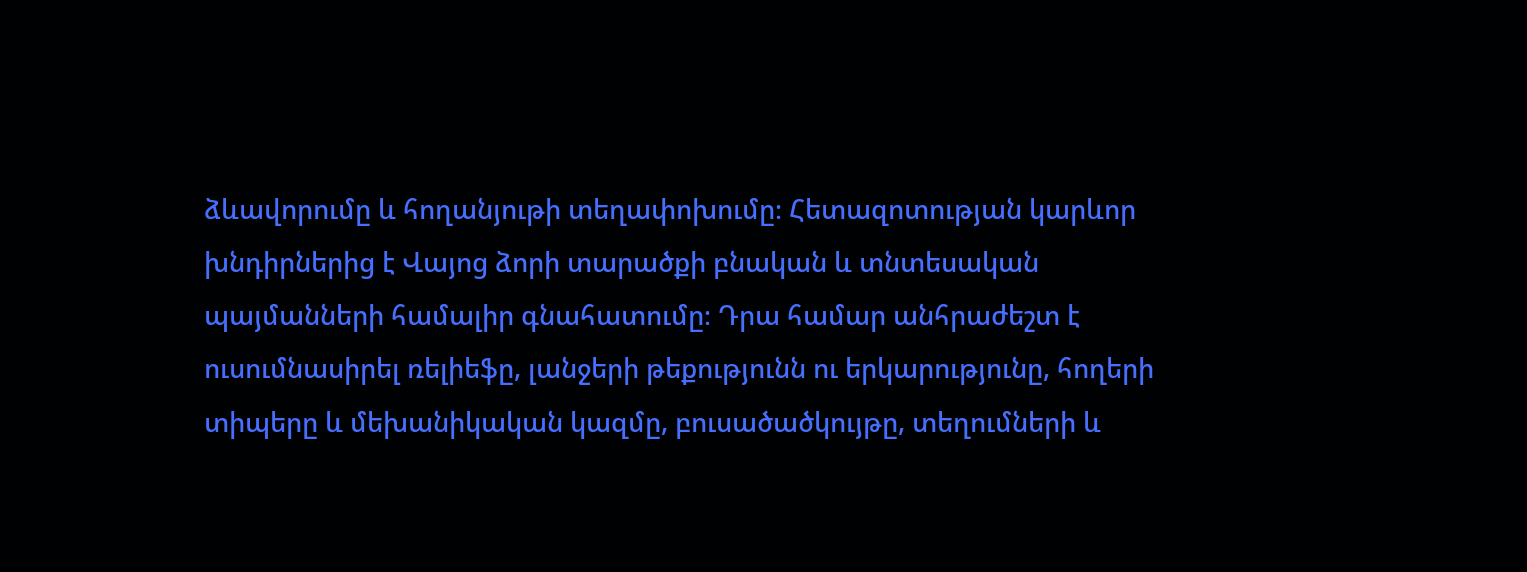ձևավորումը և հողանյութի տեղափոխումը։ Հետազոտության կարևոր խնդիրներից է Վայոց ձորի տարածքի բնական և տնտեսական պայմանների համալիր գնահատումը։ Դրա համար անհրաժեշտ է ուսումնասիրել ռելիեֆը, լանջերի թեքությունն ու երկարությունը, հողերի տիպերը և մեխանիկական կազմը, բուսածածկույթը, տեղումների և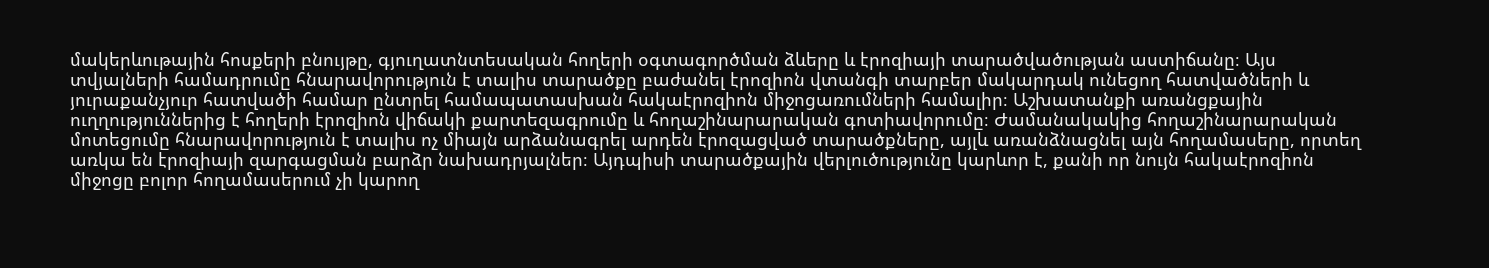մակերևութային հոսքերի բնույթը, գյուղատնտեսական հողերի օգտագործման ձևերը և էրոզիայի տարածվածության աստիճանը։ Այս տվյալների համադրումը հնարավորություն է տալիս տարածքը բաժանել էրոզիոն վտանգի տարբեր մակարդակ ունեցող հատվածների և յուրաքանչյուր հատվածի համար ընտրել համապատասխան հակաէրոզիոն միջոցառումների համալիր։ Աշխատանքի առանցքային ուղղություններից է հողերի էրոզիոն վիճակի քարտեզագրումը և հողաշինարարական գոտիավորումը։ Ժամանակակից հողաշինարարական մոտեցումը հնարավորություն է տալիս ոչ միայն արձանագրել արդեն էրոզացված տարածքները, այլև առանձնացնել այն հողամասերը, որտեղ առկա են էրոզիայի զարգացման բարձր նախադրյալներ։ Այդպիսի տարածքային վերլուծությունը կարևոր է, քանի որ նույն հակաէրոզիոն միջոցը բոլոր հողամասերում չի կարող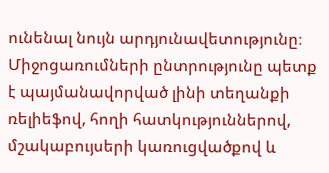ունենալ նույն արդյունավետությունը։ Միջոցառումների ընտրությունը պետք է պայմանավորված լինի տեղանքի ռելիեֆով, հողի հատկություններով, մշակաբույսերի կառուցվածքով և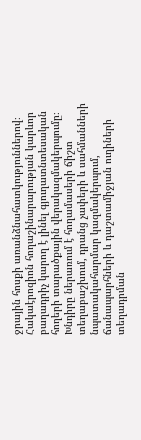ջրային հոսքի առանձնահատկություններով։ Հակաէրոզիոն հողաշինարարության կարևոր բաղադրիչ կարող է լինել գյուղատնտեսական հողերի տարածքային վերակազմակերպումը։ Խնդիրը ներառում է հողամասերի ճիշտ տեղաբաշխում, դրանց չափերի և սահմանների նպատակահարմար կազմակերպում, ճանապարհների և դաշտամիջյան ուղիների տեղադրման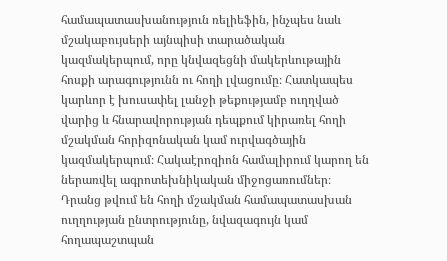համապատասխանություն ռելիեֆին, ինչպես նաև մշակաբույսերի այնպիսի տարածական կազմակերպում, որը կնվազեցնի մակերևութային հոսքի արագությունն ու հողի լվացումը։ Հատկապես կարևոր է խուսափել լանջի թեքությամբ ուղղված վարից և հնարավորության դեպքում կիրառել հողի մշակման հորիզոնական կամ ուրվագծային կազմակերպում։ Հակաէրոզիոն համալիրում կարող են ներառվել ագրոտեխնիկական միջոցառումներ։ Դրանց թվում են հողի մշակման համապատասխան ուղղության ընտրությունը, նվազագույն կամ հողապաշտպան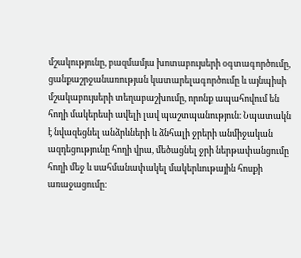մշակությունը, բազմամյա խոտաբույսերի օգտագործումը, ցանքաշրջանառության կատարելագործումը և այնպիսի մշակաբույսերի տեղաբաշխումը, որոնք ապահովում են հողի մակերեսի ավելի լավ պաշտպանություն։ Նպատակն է նվազեցնել անձրևների և ձնհալի ջրերի անմիջական ազդեցությունը հողի վրա, մեծացնել ջրի ներթափանցումը հողի մեջ և սահմանափակել մակերևութային հոսքի առաջացումը։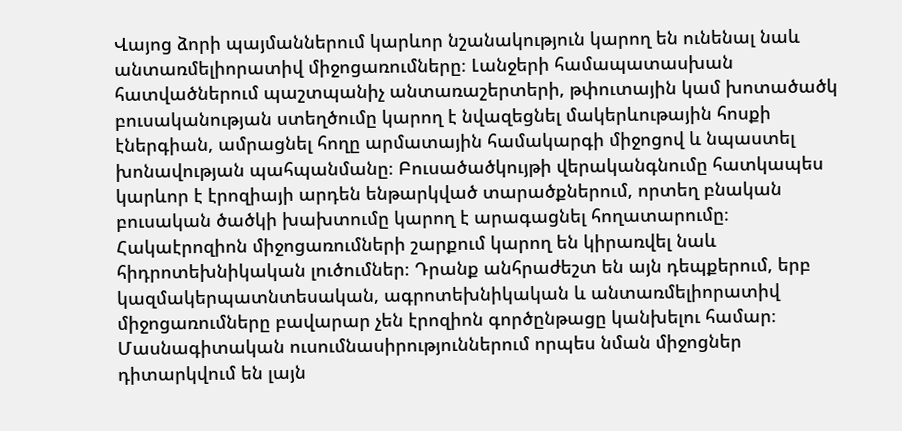Վայոց ձորի պայմաններում կարևոր նշանակություն կարող են ունենալ նաև անտառմելիորատիվ միջոցառումները։ Լանջերի համապատասխան հատվածներում պաշտպանիչ անտառաշերտերի, թփուտային կամ խոտածածկ բուսականության ստեղծումը կարող է նվազեցնել մակերևութային հոսքի էներգիան, ամրացնել հողը արմատային համակարգի միջոցով և նպաստել խոնավության պահպանմանը։ Բուսածածկույթի վերականգնումը հատկապես կարևոր է էրոզիայի արդեն ենթարկված տարածքներում, որտեղ բնական բուսական ծածկի խախտումը կարող է արագացնել հողատարումը։ Հակաէրոզիոն միջոցառումների շարքում կարող են կիրառվել նաև հիդրոտեխնիկական լուծումներ։ Դրանք անհրաժեշտ են այն դեպքերում, երբ կազմակերպատնտեսական, ագրոտեխնիկական և անտառմելիորատիվ միջոցառումները բավարար չեն էրոզիոն գործընթացը կանխելու համար։ Մասնագիտական ուսումնասիրություններում որպես նման միջոցներ դիտարկվում են լայն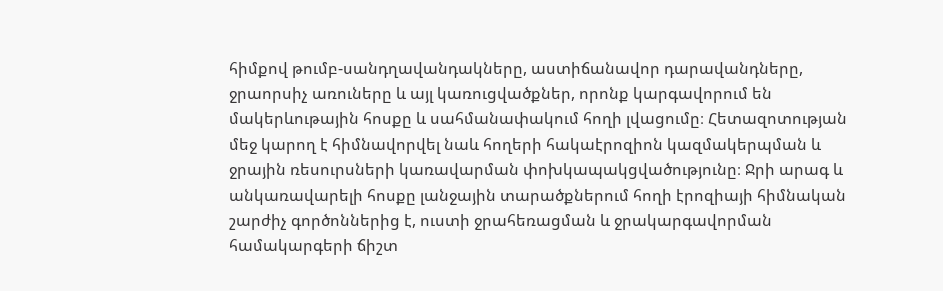հիմքով թումբ-սանդղավանդակները, աստիճանավոր դարավանդները, ջրաորսիչ առուները և այլ կառուցվածքներ, որոնք կարգավորում են մակերևութային հոսքը և սահմանափակում հողի լվացումը։ Հետազոտության մեջ կարող է հիմնավորվել նաև հողերի հակաէրոզիոն կազմակերպման և ջրային ռեսուրսների կառավարման փոխկապակցվածությունը։ Ջրի արագ և անկառավարելի հոսքը լանջային տարածքներում հողի էրոզիայի հիմնական շարժիչ գործոններից է, ուստի ջրահեռացման և ջրակարգավորման համակարգերի ճիշտ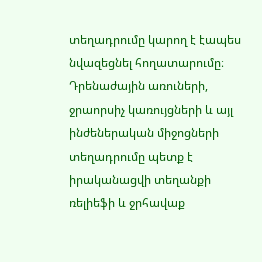տեղադրումը կարող է էապես նվազեցնել հողատարումը։ Դրենաժային առուների, ջրաորսիչ կառույցների և այլ ինժեներական միջոցների տեղադրումը պետք է իրականացվի տեղանքի ռելիեֆի և ջրհավաք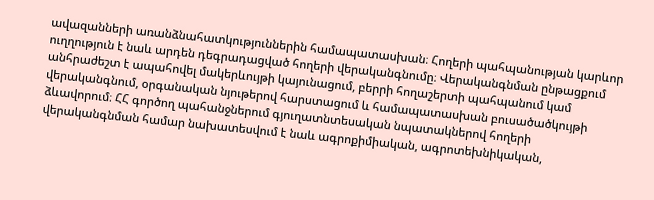ավազանների առանձնահատկություններին համապատասխան։ Հողերի պահպանության կարևոր ուղղություն է նաև արդեն դեգրադացված հողերի վերականգնումը։ Վերականգնման ընթացքում անհրաժեշտ է ապահովել մակերևույթի կայունացում, բերրի հողաշերտի պահպանում կամ վերականգնում, օրգանական նյութերով հարստացում և համապատասխան բուսածածկույթի ձևավորում։ ՀՀ գործող պահանջներում գյուղատնտեսական նպատակներով հողերի վերականգնման համար նախատեսվում է նաև ագրոքիմիական, ագրոտեխնիկական,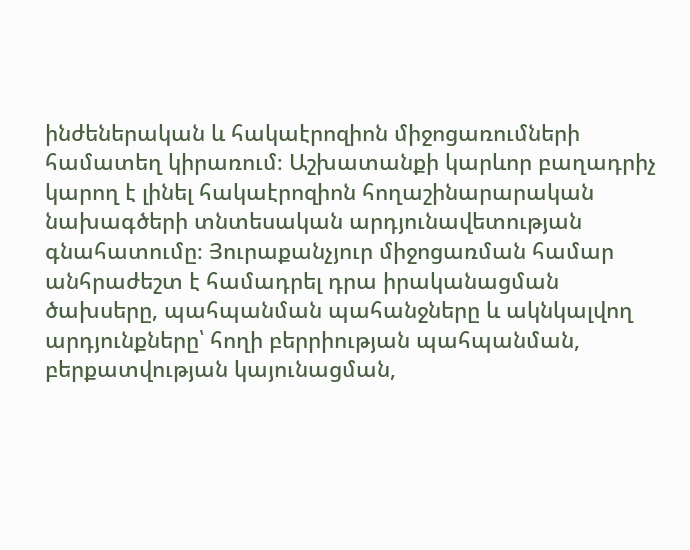ինժեներական և հակաէրոզիոն միջոցառումների համատեղ կիրառում։ Աշխատանքի կարևոր բաղադրիչ կարող է լինել հակաէրոզիոն հողաշինարարական նախագծերի տնտեսական արդյունավետության գնահատումը։ Յուրաքանչյուր միջոցառման համար անհրաժեշտ է համադրել դրա իրականացման ծախսերը, պահպանման պահանջները և ակնկալվող արդյունքները՝ հողի բերրիության պահպանման, բերքատվության կայունացման,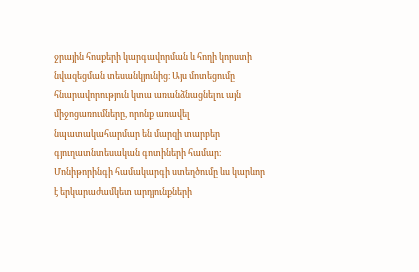ջրային հոսքերի կարգավորման և հողի կորստի նվազեցման տեսանկյունից։ Այս մոտեցումը հնարավորություն կտա առանձնացնելու այն միջոցառումները, որոնք առավել նպատակահարմար են մարզի տարբեր գյուղատնտեսական գոտիների համար։ Մոնիթորինգի համակարգի ստեղծումը ևս կարևոր է երկարաժամկետ արդյունքների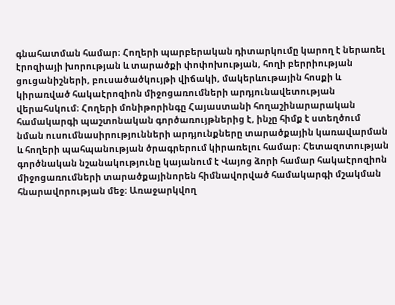գնահատման համար։ Հողերի պարբերական դիտարկումը կարող է ներառել էրոզիայի խորության և տարածքի փոփոխության, հողի բերրիության ցուցանիշների, բուսածածկույթի վիճակի, մակերևութային հոսքի և կիրառված հակաէրոզիոն միջոցառումների արդյունավետության վերահսկում։ Հողերի մոնիթորինգը Հայաստանի հողաշինարարական համակարգի պաշտոնական գործառույթներից է, ինչը հիմք է ստեղծում նման ուսումնասիրությունների արդյունքները տարածքային կառավարման և հողերի պահպանության ծրագրերում կիրառելու համար։ Հետազոտության գործնական նշանակությունը կայանում է Վայոց ձորի համար հակաէրոզիոն միջոցառումների տարածքայինորեն հիմնավորված համակարգի մշակման հնարավորության մեջ։ Առաջարկվող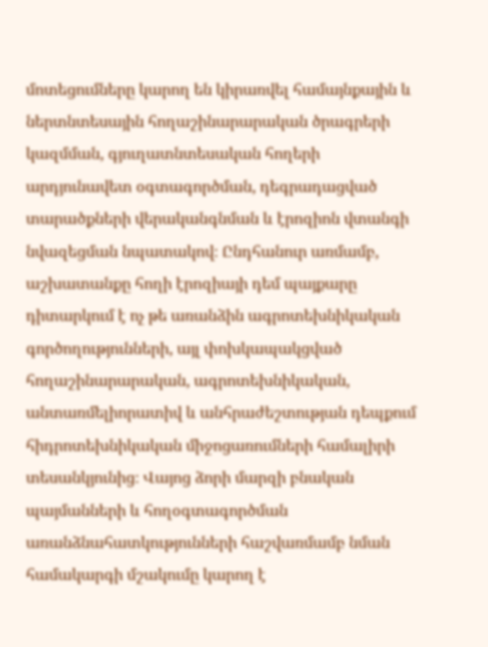մոտեցումները կարող են կիրառվել համայնքային և ներտնտեսային հողաշինարարական ծրագրերի կազմման, գյուղատնտեսական հողերի արդյունավետ օգտագործման, դեգրադացված տարածքների վերականգնման և էրոզիոն վտանգի նվազեցման նպատակով։ Ընդհանուր առմամբ, աշխատանքը հողի էրոզիայի դեմ պայքարը դիտարկում է ոչ թե առանձին ագրոտեխնիկական գործողությունների, այլ փոխկապակցված հողաշինարարական, ագրոտեխնիկական, անտառմելիորատիվ և անհրաժեշտության դեպքում հիդրոտեխնիկական միջոցառումների համալիրի տեսանկյունից։ Վայոց ձորի մարզի բնական պայմանների և հողօգտագործման առանձնահատկությունների հաշվառմամբ նման համակարգի մշակումը կարող է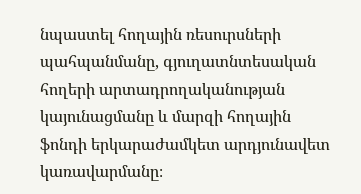նպաստել հողային ռեսուրսների պահպանմանը, գյուղատնտեսական հողերի արտադրողականության կայունացմանը և մարզի հողային ֆոնդի երկարաժամկետ արդյունավետ կառավարմանը։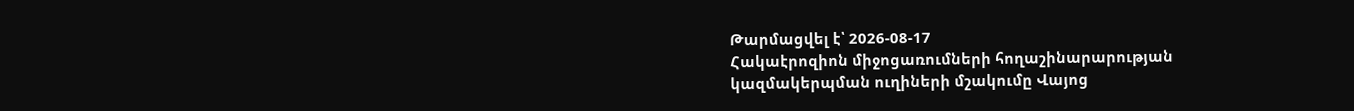Թարմացվել է՝ 2026-08-17
Հակաէրոզիոն միջոցառումների հողաշինարարության կազմակերպման ուղիների մշակումը Վայոց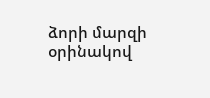ձորի մարզի օրինակով